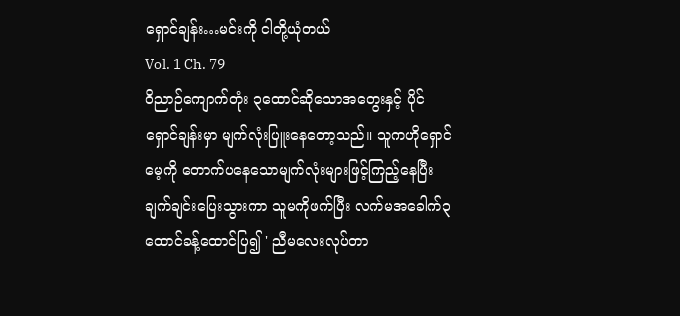ရှောင်ချန်း…မင်းကို ငါတို့ယုံတယ်
Vol. 1 Ch. 79
ဝိညာဉ်ကျောက်တုံး ၃ထောင်ဆိုသောအတွေးနှင့် ပိုင်ရှောင်ချန်းမှာ မျက်လုံးပြူးနေတော့သည်။ သူကဟိုရှောင်မေ့ကို တောက်ပနေသောမျက်လုံးများဖြင့်ကြည့်နေပြီး ချက်ချင်းပြေးသွားကာ သူမကိုဖက်ပြီး လက်မအခေါက်၃ထောင်ခန့်ထောင်ပြ၍ ' ညီမလေးလုပ်တာ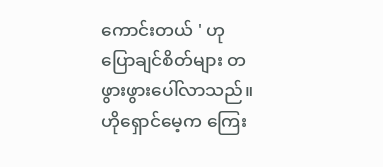ကောင်းတယ် ' ဟုပြောချင်စိတ်များ တဖွားဖွားပေါ်လာသည်။
ဟိုရှောင်မေ့က ကြေး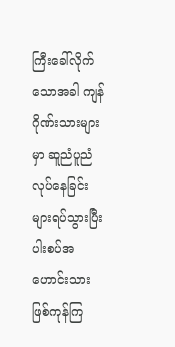ကြီးခေါ်လိုက်သောအခါ ကျန်ဂိုဏ်းသားများမှာ ဆူညံပူညံလုပ်နေခြင်းများရပ်သွားပြီး ပါးစပ်အဟောင်းသား ဖြစ်ကုန်ကြ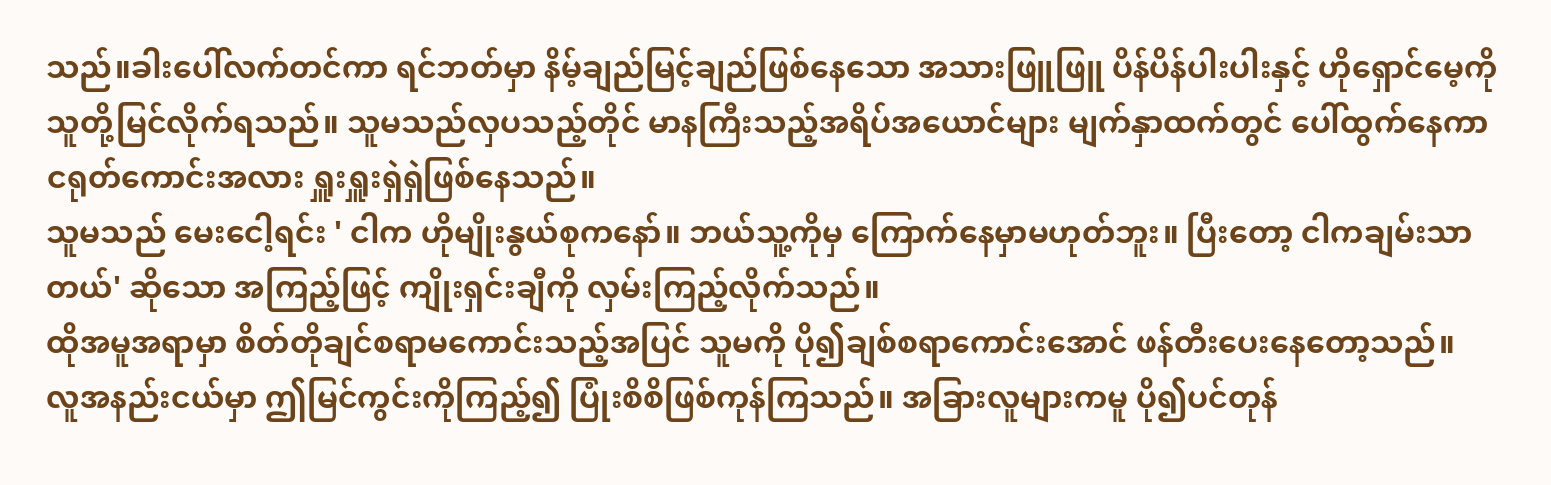သည်။ခါးပေါ်လက်တင်ကာ ရင်ဘတ်မှာ နိမ့်ချည်မြင့်ချည်ဖြစ်နေသော အသားဖြူဖြူ ပိန်ပိန်ပါးပါးနှင့် ဟိုရှောင်မေ့ကို သူတို့မြင်လိုက်ရသည်။ သူမသည်လှပသည့်တိုင် မာနကြီးသည့်အရိပ်အယောင်များ မျက်နှာထက်တွင် ပေါ်ထွက်နေကာ ငရုတ်ကောင်းအလား ရှူးရှူးရှဲရှဲဖြစ်နေသည်။
သူမသည် မေးငေါ့ရင်း ' ငါက ဟိုမျိုးနွယ်စုကနော်။ ဘယ်သူ့ကိုမှ ကြောက်နေမှာမဟုတ်ဘူး။ ပြီးတော့ ငါကချမ်းသာတယ်' ဆိုသော အကြည့်ဖြင့် ကျိုးရှင်းချီကို လှမ်းကြည့်လိုက်သည်။
ထိုအမူအရာမှာ စိတ်တိုချင်စရာမကောင်းသည့်အပြင် သူမကို ပို၍ချစ်စရာကောင်းအောင် ဖန်တီးပေးနေတော့သည်။
လူအနည်းငယ်မှာ ဤမြင်ကွင်းကိုကြည့်၍ ပြုံးစိစိဖြစ်ကုန်ကြသည်။ အခြားလူများကမူ ပို၍ပင်တုန်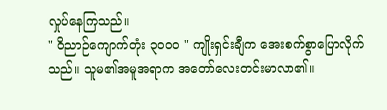လှုပ်နေကြသည်။
" ဝိညာဉ်ကျောက်တုံး ၃၀၀၀ " ကျိုးရှင်းချီက အေးစက်စွာပြောလိုက်သည်။ သူမ၏အမူအရာက အတော်လေးတင်းမာလာ၏။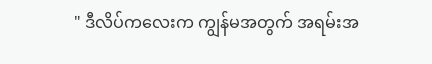" ဒီလိပ်ကလေးက ကျွန်မအတွက် အရမ်းအ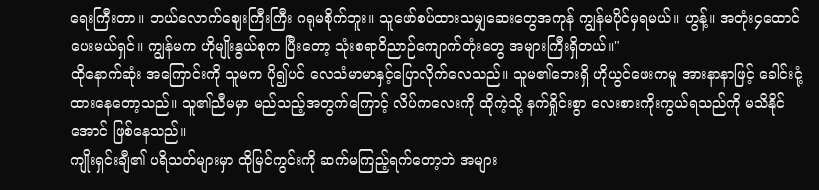ရေးကြီးတာ။ ဘယ်လောက်စျေးကြီးကြီး ဂရုမစိုက်ဘူး။ သူဖော်စပ်ထားသမျှဆေးတွေအကုန် ကျွန်မပိုင်မှရမယ်။ ဟွန့်။ အတုံး၄ထောင်ပေးမယ်ရှင်။ ကျွန်မက ဟိုမျိုးနွယ်စုက ပြီးတော့ သုံးစရာဝိညာဉ်ကျောက်တုံးတွေ အများကြီးရှိတယ်။"
ထိုနောက်ဆုံး အကြောင်းကို သူမက ပို၍ပင် လေသံမာမာနှင့်ပြောလိုက်လေသည်။ သူမ၏ဘေးရှိ ဟိုယွင်ဖေးကမူ အားနာနာဖြင့် ခေါင်းငုံ့ထားနေတော့သည်။ သူ၏ညီမမှာ မည်သည့်အတွက်ကြောင့် လိပ်ကလေးကို ထိုကဲ့သို့ နက်ရှိုင်းစွာ လေးစားကိုးကွယ်ရသည်ကို မသိနိုင်အောင် ဖြစ်နေသည်။
ကျိုးရှင်းချီ၏ ပရိသတ်များမှာ ထိုမြင်ကွင်းကို ဆက်မကြည့်ရက်တော့ဘဲ အများ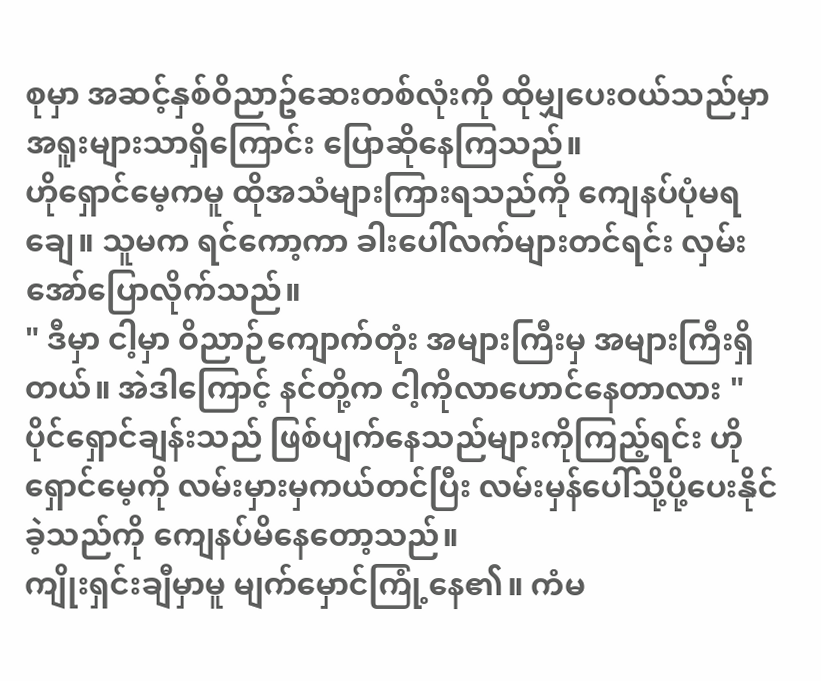စုမှာ အဆင့်နှစ်ဝိညာဥ်ဆေးတစ်လုံးကို ထိုမျှပေးဝယ်သည်မှာ အရူးများသာရှိကြောင်း ပြောဆိုနေကြသည်။
ဟိုရှောင်မေ့ကမူ ထိုအသံများကြားရသည်ကို ကျေနပ်ပုံမရချေ။ သူမက ရင်ကော့ကာ ခါးပေါ်လက်များတင်ရင်း လှမ်းအော်ပြောလိုက်သည်။
" ဒီမှာ ငါ့မှာ ဝိညာဉ်ကျောက်တုံး အများကြီးမှ အများကြီးရှိတယ်။ အဲဒါကြောင့် နင်တို့က ငါ့ကိုလာဟောင်နေတာလား "
ပိုင်ရှောင်ချန်းသည် ဖြစ်ပျက်နေသည်များကိုကြည့်ရင်း ဟိုရှောင်မေ့ကို လမ်းမှားမှကယ်တင်ပြီး လမ်းမှန်ပေါ်သို့ပို့ပေးနိုင်ခဲ့သည်ကို ကျေနပ်မိနေတော့သည်။
ကျိုးရှင်းချီမှာမူ မျက်မှောင်ကြုံ့နေ၏။ ကံမ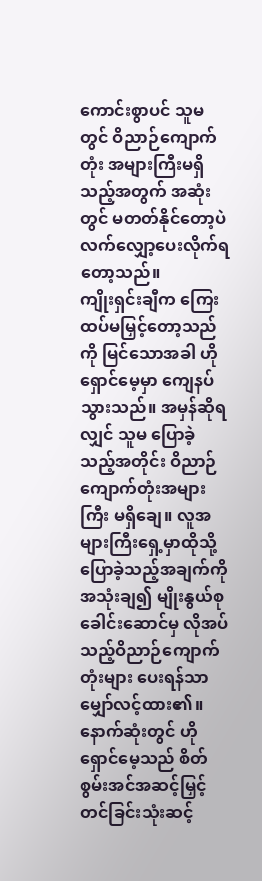ကောင်းစွာပင် သူမတွင် ဝိညာဉ်ကျောက်တုံး အများကြီးမရှိသည့်အတွက် အဆုံးတွင် မတတ်နိုင်တော့ပဲ လက်လျှော့ပေးလိုက်ရတော့သည်။
ကျိုးရှင်းချီက ကြေးထပ်မမြှင့်တော့သည်ကို မြင်သောအခါ ဟိုရှောင်မေ့မှာ ကျေနပ်သွားသည်။ အမှန်ဆိုရလျှင် သူမ ပြောခဲ့သည့်အတိုင်း ဝိညာဉ်ကျောက်တုံးအများကြီး မရှိချေ။ လူအများကြီးရှေ့မှာထိုသို့ ပြောခဲ့သည့်အချက်ကိုအသုံးချ၍ မျိုးနွယ်စုခေါင်းဆောင်မှ လိုအပ်သည့်ဝိညာဉ်ကျောက်တုံးများ ပေးရန်သာ မျှော်လင့်ထား၏။
နောက်ဆုံးတွင် ဟိုရှောင်မေ့သည် စိတ်စွမ်းအင်အဆင့်မြှင့်တင်ခြင်းသုံးဆင့်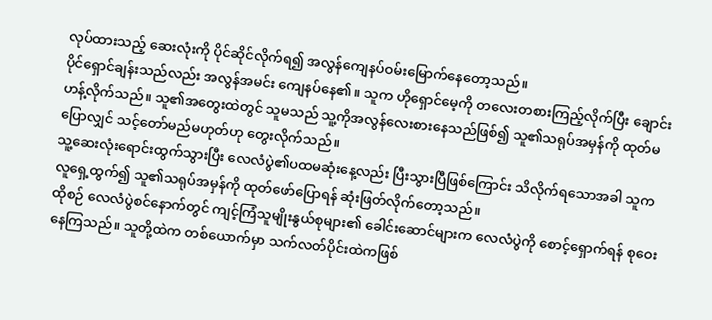လုပ်ထားသည့် ဆေးလုံးကို ပိုင်ဆိုင်လိုက်ရ၍ အလွန်ကျေနပ်ဝမ်းမြောက်နေတော့သည်။
ပိုင်ရှောင်ချန်းသည်လည်း အလွန်အမင်း ကျေနပ်နေ၏။ သူက ဟိုရှောင်မေ့ကို တလေးတစားကြည့်လိုက်ပြီး ချောင်းဟန့်လိုက်သည်။ သူ၏အတွေးထဲတွင် သူမသည် သူ့ကိုအလွန်လေးစားနေသည်ဖြစ်၍ သူ၏သရုပ်အမှန်ကို ထုတ်မပြောလျှင် သင့်တော်မည်မဟုတ်ဟု တွေးလိုက်သည်။
သူ့ဆေးလုံးရောင်းထွက်သွားပြီး လေလံပွဲ၏ပထမဆုံးနေ့လည်း ပြီးသွားပြီဖြစ်ကြောင်း သိလိုက်ရသောအခါ သူက လူရှေ့ထွက်၍ သူ၏သရုပ်အမှန်ကို ထုတ်ဖော်ပြောရန် ဆုံးဖြတ်လိုက်တော့သည်။
ထိုစဉ် လေလံပွဲစင်နောက်တွင် ကျင့်ကြံသူမျိုးနွယ်စုများ၏ ခေါင်းဆောင်များက လေလံပွဲကို စောင့်ရှောက်ရန် စုဝေးနေကြသည်။ သူတို့ထဲက တစ်ယောက်မှာ သက်လတ်ပိုင်းထဲကဖြစ်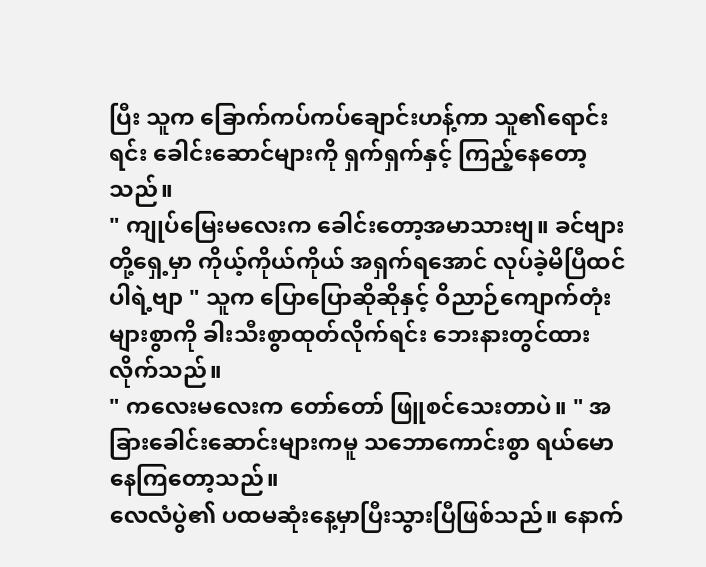ပြီး သူက ခြောက်ကပ်ကပ်ချောင်းဟန့်ကာ သူ၏ရောင်းရင်း ခေါင်းဆောင်များကို ရှက်ရှက်နှင့် ကြည့်နေတော့သည်။
" ကျုပ်မြေးမလေးက ခေါင်းတော့အမာသားဗျ။ ခင်ဗျားတို့ရှေ့မှာ ကိုယ့်ကိုယ်ကိုယ် အရှက်ရအောင် လုပ်ခဲ့မိပြီထင်ပါရဲ့ဗျာ " သူက ပြောပြောဆိုဆိုနှင့် ဝိညာဉ်ကျောက်တုံးများစွာကို ခါးသီးစွာထုတ်လိုက်ရင်း ဘေးနားတွင်ထားလိုက်သည်။
" ကလေးမလေးက တော်တော် ဖြူစင်သေးတာပဲ။ " အခြားခေါင်းဆောင်းများကမူ သဘောကောင်းစွာ ရယ်မောနေကြတော့သည်။
လေလံပွဲ၏ ပထမဆုံးနေ့မှာပြီးသွားပြီဖြစ်သည်။ နောက်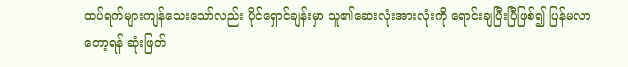ထပ်ရက်များကျန်သေးသော်လည်း ပိုင်ရှောင်ချန်းမှာ သူ၏ဆေးလုံးအားလုံးကို ရောင်းချပြီးပြီဖြစ်၍ ပြန်မလာတော့ရန် ဆုံးဖြတ်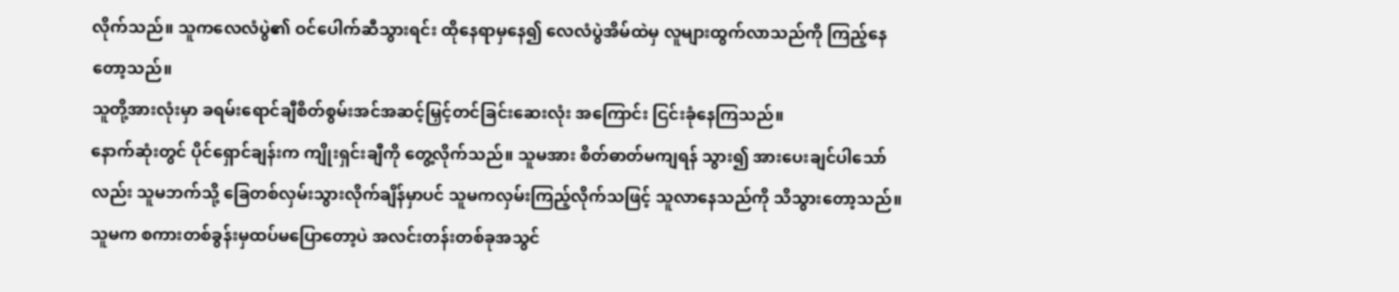လိုက်သည်။ သူကလေလံပွဲ၏ ဝင်ပေါက်ဆီသွားရင်း ထိုနေရာမှနေ၍ လေလံပွဲအိမ်ထဲမှ လူများထွက်လာသည်ကို ကြည့်နေတော့သည်။
သူတို့အားလုံးမှာ ခရမ်းရောင်ချီစိတ်စွမ်းအင်အဆင့်မြှင့်တင်ခြင်းဆေးလုံး အကြောင်း ငြင်းခုံနေကြသည်။
နောက်ဆုံးတွင် ပိုင်ရှောင်ချန်းက ကျိုးရှင်းချီကို တွေ့လိုက်သည်။ သူမအား စိတ်ဓာတ်မကျရန် သွား၍ အားပေးချင်ပါသော်လည်း သူမဘက်သို့ ခြေတစ်လှမ်းသွားလိုက်ချိန်မှာပင် သူမကလှမ်းကြည့်လိုက်သဖြင့် သူလာနေသည်ကို သိသွားတော့သည်။ သူမက စကားတစ်ခွန်းမှထပ်မပြောတော့ပဲ အလင်းတန်းတစ်ခုအသွင်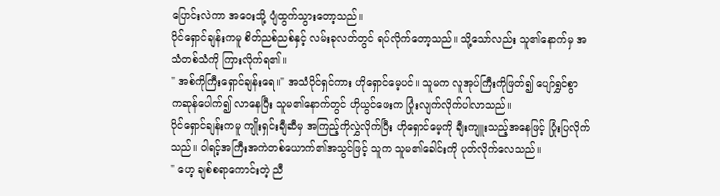ပြောင်းလဲကာ အဝေးသို့ ပျံထွက်သွားတော့သည်။
ပိုင်ရှောင်ချန်းကမူ စိတ်ညစ်ညစ်နှင့် လမ်းခုလတ်တွင် ရပ်လိုက်တော့သည်။ သို့သော်လည်း သူ၏နောက်မှ အသံတစ်သံကို ကြားလိုက်ရ၏။
" အစ်ကိုကြီးရှောင်ချန်းရေ။" အသံပိုင်ရှင်ကား ဟိုရှောင်မေ့ပင်။ သူမက လူအုပ်ကြီးကိုဖြတ်၍ ပျော်ရွှင်စွာ ကဆုန်ပေါက်၍ လာနေပြီး သူမ၏နောက်တွင် ဟိုယွင်ဖေးက ပြုံးလျက်လိုက်ပါလာသည်။
ပိုင်ရှောင်ချန်းကမူ ကျိုးရှင်းချီဆီမှ အကြည့်ကိုလွှဲလိုက်ပြီး ဟိုရှောင်မေ့ကို ချီးကျူးသည့်အနေဖြင့် ပြုံးပြလိုက်သည်။ ဝါရင့်အကြီးအကဲတစ်ယောက်၏အသွင်ဖြင့် သူက သူမ၏ခေါင်းကို ပုတ်လိုက်လေသည်။
" ဟေ့ ချစ်စရာကောင်းတဲ့ ညီ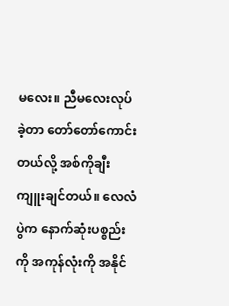မလေး။ ညီမလေးလုပ်ခဲ့တာ တော်တော်ကောင်းတယ်လို့ အစ်ကိုချီးကျူးချင်တယ်။ လေလံပွဲက နောက်ဆုံးပစ္စည်းကို အကုန်လုံးကို အနိုင်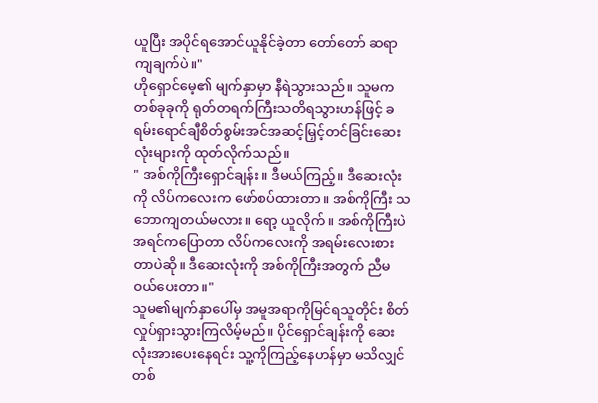ယူပြီး အပိုင်ရအောင်ယူနိုင်ခဲ့တာ တော်တော် ဆရာကျချက်ပဲ။"
ဟိုရှောင်မေ့၏ မျက်နှာမှာ နီရဲသွားသည်။ သူမက တစ်ခုခုကို ရုတ်တရက်ကြီးသတိရသွားဟန်ဖြင့် ခရမ်းရောင်ချီစိတ်စွမ်းအင်အဆင့်မြှင့်တင်ခြင်းဆေးလုံးများကို ထုတ်လိုက်သည်။
" အစ်ကိုကြီးရှောင်ချန်း။ ဒီမယ်ကြည့်။ ဒီဆေးလုံးကို လိပ်ကလေးက ဖော်စပ်ထားတာ။ အစ်ကိုကြီး သဘောကျတယ်မလား။ ရော့ ယူလိုက်။ အစ်ကိုကြီးပဲအရင်ကပြောတာ လိပ်ကလေးကို အရမ်းလေးစားတာပဲဆို။ ဒီဆေးလုံးကို အစ်ကိုကြီးအတွက် ညီမဝယ်ပေးတာ။"
သူမ၏မျက်နှာပေါ်မှ အမူအရာကိုမြင်ရသူတိုင်း စိတ်လှုပ်ရှားသွားကြလိမ့်မည်။ ပိုင်ရှောင်ချန်းကို ဆေးလုံးအားပေးနေရင်း သူ့ကိုကြည့်နေဟန်မှာ မသိလျှင် တစ်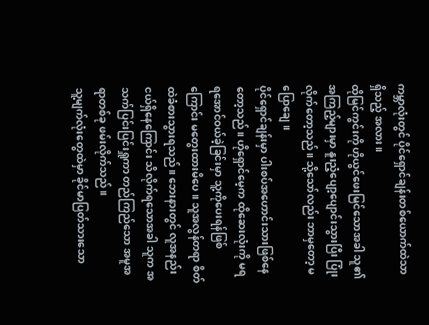ကမ္ဘာလုံးတွင် ပိုင်ရှောင်ချန်းတစ်ယောက်ထဲသာရှိသည့် အလား။
ထိုမြင်ကွင်းကို ဟိုယွင်ဖေးမြင်သောအခါ သူ၏အကြည့်များမှာ နူးညံ့ပျော့ပျောင်းသွားပြီး ပြုံးလိုက်တော့သည်။ သို့သော်လည်း ဘာမှတော့ မပြောချေ။
ပိုင်ရှောင်ချန်းမှာ ပါးစပ်အဟောင်းသားဖြစ်နေတော့သည်။ ဟိုရှောင်မေ့က ထိုဆေးလုံးကို မရရအောင်ဝယ်ခဲ့ခြင်းမှာ သူ့ကိုပေးရန်ဖြစ်ကြောင်း မတွေးထားမိပေ။ သူအလွန်တရာ စိတ်ထဲခံစားသွားရသည်။ ဘေးနားတွင် လူအနည်းငယ်ရှိနေကြောင်း သိလိုက်ရသောအခါ သူက အသက်ပြင်းပြင်းရှူကာ တည်ကြည်သော အမူအရာတစ်ခု ဖမ်းလိုက်သည်။
သူ့မျက်လုံးတွေထဲမှာ ခိုင်မာပြတ်သားသော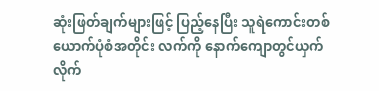ဆုံးဖြတ်ချက်များဖြင့် ပြည့်နေပြီး သူရဲကောင်းတစ်ယောက်ပုံစံအတိုင်း လက်ကို နောက်ကျောတွင်ယှက်လိုက်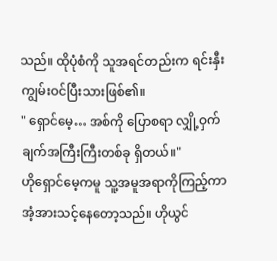သည်။ ထိုပုံစံကို သူအရင်တည်းက ရင်းနှီးကျွမ်းဝင်ပြီးသားဖြစ်၏။
" ရှောင်မေ့… အစ်ကို ပြောစရာ လျှို့ဝှက်ချက်အကြီးကြီးတစ်ခု ရှိတယ်။"
ဟိုရှောင်မေ့ကမူ သူ့အမူအရာကိုကြည့်ကာအံ့အားသင့်နေတော့သည်။ ဟိုယွင်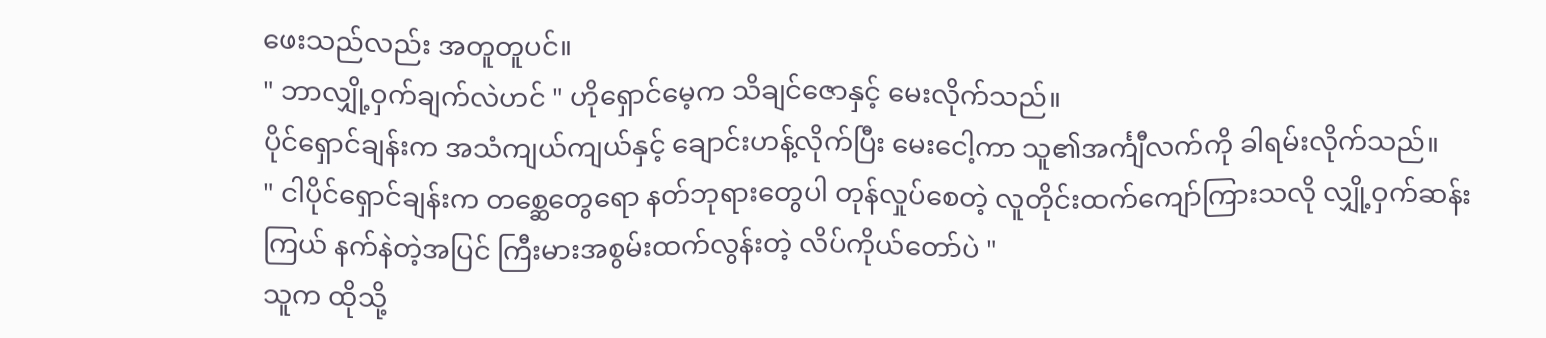ဖေးသည်လည်း အတူတူပင်။
" ဘာလျှို့ဝှက်ချက်လဲဟင် " ဟိုရှောင်မေ့က သိချင်ဇောနှင့် မေးလိုက်သည်။
ပိုင်ရှောင်ချန်းက အသံကျယ်ကျယ်နှင့် ချောင်းဟန့်လိုက်ပြီး မေးငေါ့ကာ သူ၏အင်္ကျီလက်ကို ခါရမ်းလိုက်သည်။
" ငါပိုင်ရှောင်ချန်းက တစ္ဆေတွေရော နတ်ဘုရားတွေပါ တုန်လှုပ်စေတဲ့ လူတိုင်းထက်ကျော်ကြားသလို လျှို့ဝှက်ဆန်းကြယ် နက်နဲတဲ့အပြင် ကြီးမားအစွမ်းထက်လွန်းတဲ့ လိပ်ကိုယ်တော်ပဲ "
သူက ထိုသို့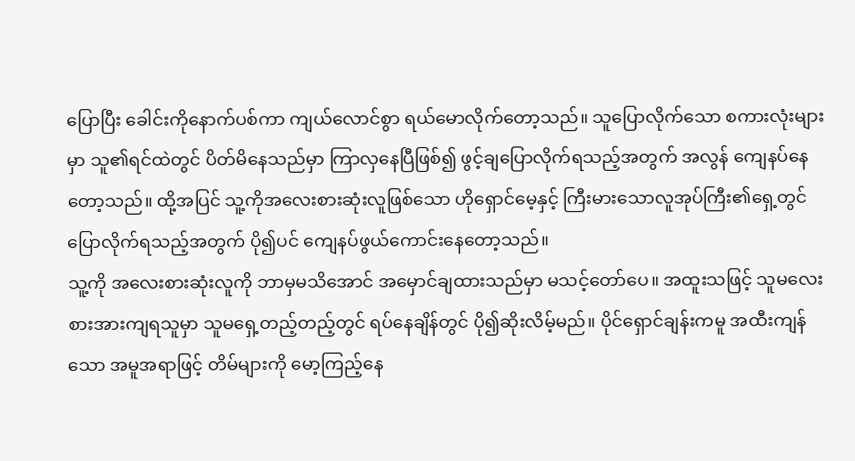ပြောပြီး ခေါင်းကိုနောက်ပစ်ကာ ကျယ်လောင်စွာ ရယ်မောလိုက်တော့သည်။ သူပြောလိုက်သော စကားလုံးများမှာ သူ၏ရင်ထဲတွင် ပိတ်မိနေသည်မှာ ကြာလှနေပြီဖြစ်၍ ဖွင့်ချပြောလိုက်ရသည့်အတွက် အလွန် ကျေနပ်နေတော့သည်။ ထို့အပြင် သူ့ကိုအလေးစားဆုံးလူဖြစ်သော ဟိုရှောင်မေ့နှင့် ကြီးမားသောလူအုပ်ကြီး၏ရှေ့တွင် ပြောလိုက်ရသည့်အတွက် ပို၍ပင် ကျေနပ်ဖွယ်ကောင်းနေတော့သည်။
သူ့ကို အလေးစားဆုံးလူကို ဘာမှမသိအောင် အမှောင်ချထားသည်မှာ မသင့်တော်ပေ။ အထူးသဖြင့် သူမလေးစားအားကျရသူမှာ သူမရှေ့တည့်တည့်တွင် ရပ်နေချိန်တွင် ပို၍ဆိုးလိမ့်မည်။ ပိုင်ရှောင်ချန်းကမူ အထီးကျန်သော အမူအရာဖြင့် တိမ်များကို မော့ကြည့်နေ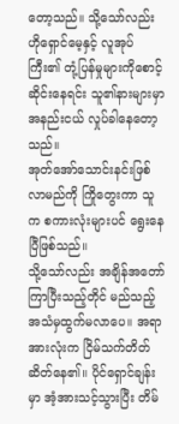တော့သည်။ သို့သော်လည်း ဟိုရှောင်မေ့နှင့် လူအုပ်ကြီး၏ တုံ့ပြန်မှုများကိုစောင့်ဆိုင်းနေရင်း သူ၏နားများမှာ အနည်းငယ် လှုပ်ခါနေတော့သည်။
အုတ်အော်သောင်းနင်းဖြစ်လာမည်ကို ကြိုတွေးကာ သူက စကားလုံးများပင် ရွေးနေပြီဖြစ်သည်။
သို့သော်လည်း အချိန်အတော်ကြာပြီးသည့်တိုင် မည်သည့်အသံမှထွက်မလာပေ။ အရာအားလုံးက ငြိမ်သက်တိတ်ဆိတ်နေ၏။ ပိုင်ရှောင်ချန်းမှာ အံ့အားသင့်သွားပြီး တိမ်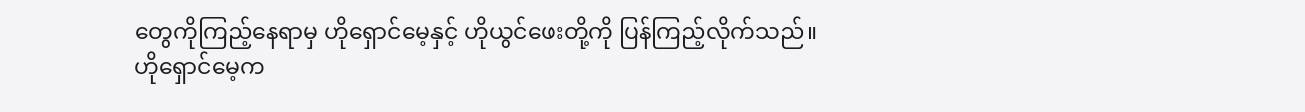တွေကိုကြည့်နေရာမှ ဟိုရှောင်မေ့နှင့် ဟိုယွင်ဖေးတို့ကို ပြန်ကြည့်လိုက်သည်။
ဟိုရှောင်မေ့က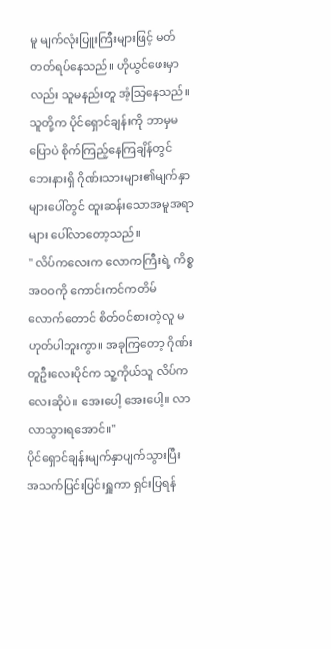မူ မျက်လုံးပြူးကြီးများဖြင့် မတ်တတ်ရပ်နေသည်။ ဟိုယွင်ဖေးမှာလည်း သူမနည်းတူ အံ့သြနေသည်။ သူတို့က ပိုင်ရှောင်ချန်းကို ဘာမှမပြောပဲ စိုက်ကြည့်နေကြချိန်တွင် ဘေးနားရှိ ဂိုဏ်းသားများ၏မျက်နှာများပေါ်တွင် ထူးဆန်းသောအမူအရာများ ပေါ်လာတော့သည်။
" လိပ်ကလေးက လောကကြီးရဲ့ ကိစ္စအဝဝကို ကောင်းကင်ကတိမ်လောက်တောင် စိတ်ဝင်စားတဲ့လူ မဟုတ်ပါဘူးကွာ။ အခုကြတော့ ဂိုဏ်းတူဦးလေးပိုင်က သူ့ကိုယ်သူ လိပ်ကလေးဆိုပဲ။ အေးပေါ့ အေးပေါ့။ လာလာသွားရအောင်။"
ပိုင်ရှောင်ချန်းမျက်နှာပျက်သွားပြီး အသက်ပြင်းပြင်းရှူကာ ရှင်းပြရန်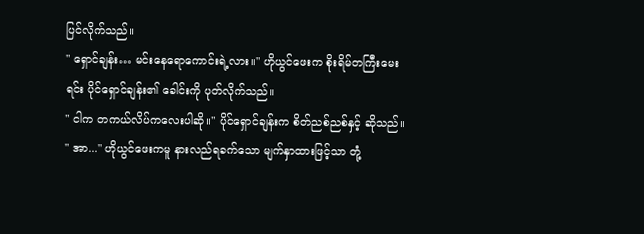ပြင်လိုက်သည်။
" ရှောင်ချန်း… မင်းနေရောကောင်းရဲ့လား။" ဟိုယွင်ဖေးက စိုးရိမ်တကြီးမေးရင်း ပိုင်ရှောင်ချန်း၏ ခေါင်းကို ပုတ်လိုက်သည်။
" ငါက တကယ်လိပ်ကလေးပါဆို။" ပိုင်ရှောင်ချန်းက စိတ်ညစ်ညစ်နှင့် ဆိုသည်။
" အာ..." ဟိုယွင်ဖေးကမူ နားလည်ရခက်သော မျက်နှာထားဖြင့်သာ တုံ့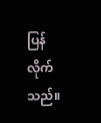ပြန်လိုက်သည်။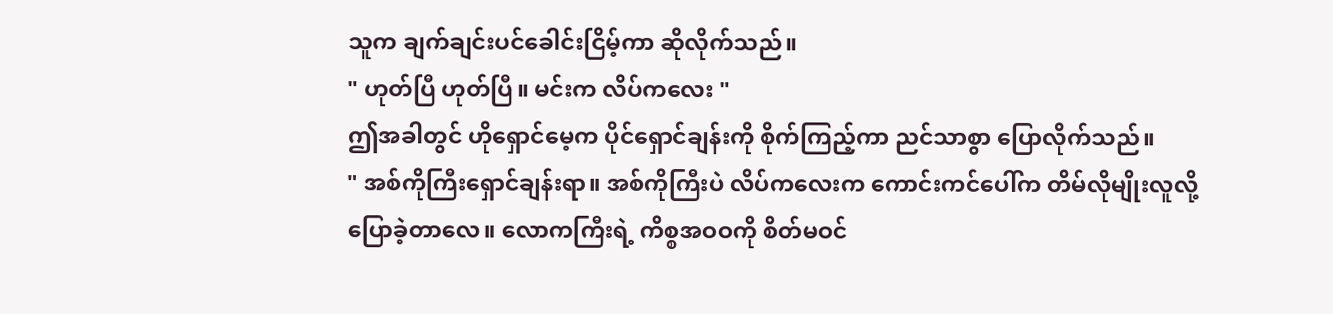သူက ချက်ချင်းပင်ခေါင်းငြိမ့်ကာ ဆိုလိုက်သည်။
" ဟုတ်ပြီ ဟုတ်ပြီ။ မင်းက လိပ်ကလေး "
ဤအခါတွင် ဟိုရှောင်မေ့က ပိုင်ရှောင်ချန်းကို စိုက်ကြည့်ကာ ညင်သာစွာ ပြောလိုက်သည်။
" အစ်ကိုကြီးရှောင်ချန်းရာ။ အစ်ကိုကြီးပဲ လိပ်ကလေးက ကောင်းကင်ပေါ်က တိမ်လိုမျိုးလူလို့ ပြောခဲ့တာလေ။ လောကကြီးရဲ့ ကိစ္စအဝဝကို စိတ်မဝင်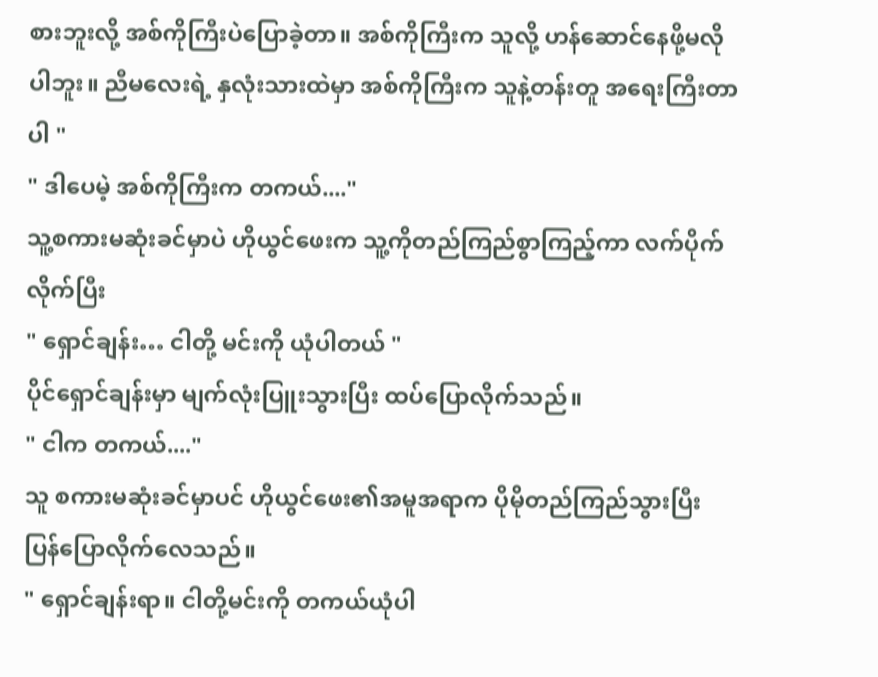စားဘူးလို့ အစ်ကိုကြီးပဲပြောခဲ့တာ။ အစ်ကိုကြီးက သူလို့ ဟန်ဆောင်နေဖို့မလိုပါဘူး။ ညီမလေးရဲ့ နှလုံးသားထဲမှာ အစ်ကိုကြီးက သူနဲ့တန်းတူ အရေးကြီးတာပါ "
" ဒါပေမဲ့ အစ်ကိုကြီးက တကယ်...."
သူ့စကားမဆုံးခင်မှာပဲ ဟိုယွင်ဖေးက သူ့ကိုတည်ကြည်စွာကြည့်ကာ လက်ပိုက်လိုက်ပြီး
" ရှောင်ချန်း… ငါတို့ မင်းကို ယုံပါတယ် "
ပိုင်ရှောင်ချန်းမှာ မျက်လုံးပြူးသွားပြီး ထပ်ပြောလိုက်သည်။
" ငါက တကယ်...."
သူ စကားမဆုံးခင်မှာပင် ဟိုယွင်ဖေး၏အမူအရာက ပိုမိုတည်ကြည်သွားပြီး ပြန်ပြောလိုက်လေသည်။
" ရှောင်ချန်းရာ။ ငါတို့မင်းကို တကယ်ယုံပါ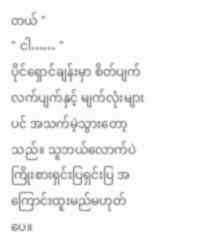တယ် "
" ငါ…… "
ပိုင်ရှောင်ချန်းမှာ စိတ်ပျက်လက်ပျက်နှင့် မျက်လုံးများပင် အသက်မဲ့သွားတော့သည်။ သူဘယ်လောက်ပဲကြိုးစားရှင်းပြရှင်းပြ အကြောင်းထူးမည်မဟုတ်ပေ။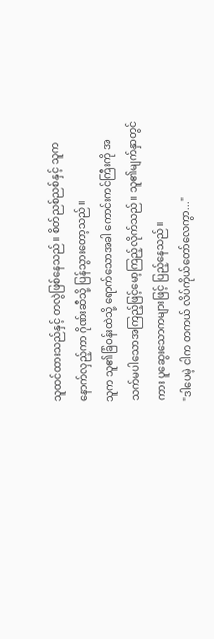သူထင်ထားသည်နှင့် တလွဲဖြစ်နေသည်။ စိတ်ညစ်ညစ်နှင့် သူကနောက်လှည့်ကာ ဂိုဏ်းဆီသို့ ပြန်သွားတော့သည်။
သူက သူ၏ခြံဝန်းထဲသို့ ရောက်သောအခါ ကောင်းကင်ကြီးကို အသက်မပါသောအကြည့်ဖြင့်မော့ကြည့်လိုက်သည်။ သူ၏မျက်နှာတွင်ကား ပူဆွေးသောကများဖြင့် ပြည့်နေသည်။
"ဒါပေမဲ့ ငါက တကယ် လိပ်ကိုယ်တော်လေကွာ..."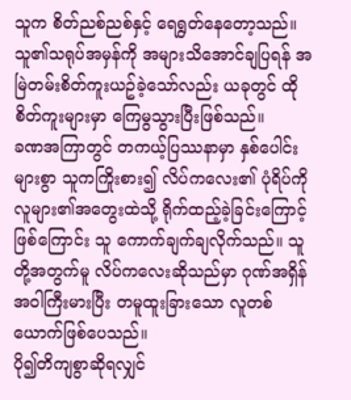သူက စိတ်ညစ်ညစ်နှင့် ရေရွတ်နေတော့သည်။ သူ၏သရုပ်အမှန်ကို အများသိအောင်ချပြရန် အမြဲတမ်းစိတ်ကူးယဥ်ခဲ့သော်လည်း ယခုတွင် ထိုစိတ်ကူးများမှာ ကြေမွသွားပြီးဖြစ်သည်။
ခဏအကြာတွင် တကယ့်ပြဿနာမှာ နှစ်ပေါင်းများစွာ သူကကြိုးစား၍ လိပ်ကလေး၏ ပုံရိပ်ကို လူများ၏အတွေးထဲသို့ ရိုက်ထည့်ခဲ့ခြင်းကြောင့်ဖြစ်ကြောင်း သူ ကောက်ချက်ချလိုက်သည်။ သူတို့အတွက်မူ လိပ်ကလေးဆိုသည်မှာ ဂုဏ်အရှိန်အဝါကြီးမားပြီး တမူထူးခြားသော လူတစ်ယောက်ဖြစ်ပေသည်။
ပို၍တိကျစွာဆိုရလျှင်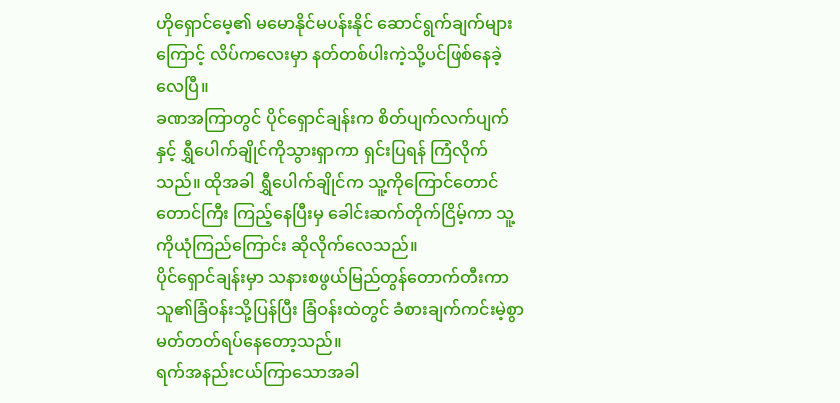ဟိုရှောင်မေ့၏ မမောနိုင်မပန်းနိုင် ဆောင်ရွက်ချက်များကြောင့် လိပ်ကလေးမှာ နတ်တစ်ပါးကဲ့သို့ပင်ဖြစ်နေခဲ့လေပြီ။
ခဏအကြာတွင် ပိုင်ရှောင်ချန်းက စိတ်ပျက်လက်ပျက်နှင့် ရွှီပေါက်ချိုင်ကိုသွားရှာကာ ရှင်းပြရန် ကြံလိုက်သည်။ ထိုအခါ ရွှီပေါက်ချိုင်က သူ့ကိုကြောင်တောင်တောင်ကြီး ကြည့်နေပြီးမှ ခေါင်းဆက်တိုက်ငြိမ့်ကာ သူ့ကိုယုံကြည်ကြောင်း ဆိုလိုက်လေသည်။
ပိုင်ရှောင်ချန်းမှာ သနားစဖွယ်မြည်တွန်တောက်တီးကာ သူ၏ခြံဝန်းသို့ပြန်ပြီး ခြံဝန်းထဲတွင် ခံစားချက်ကင်းမဲ့စွာ မတ်တတ်ရပ်နေတော့သည်။
ရက်အနည်းငယ်ကြာသောအခါ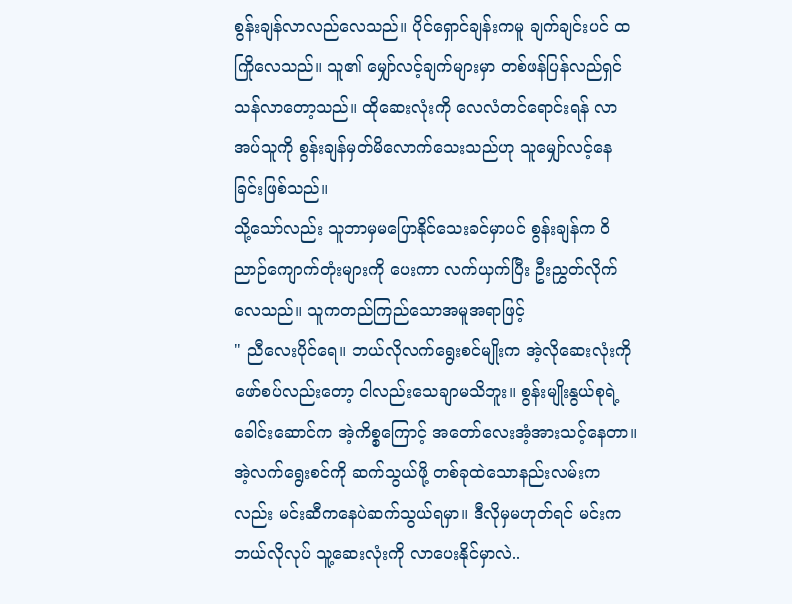စွန်းချန်လာလည်လေသည်။ ပိုင်ရှောင်ချန်းကမူ ချက်ချင်းပင် ထကြိုလေသည်။ သူ၏ မျှော်လင့်ချက်များမှာ တစ်ဖန်ပြန်လည်ရှင်သန်လာတော့သည်။ ထိုဆေးလုံးကို လေလံတင်ရောင်းရန် လာအပ်သူကို စွန်းချန်မှတ်မိလောက်သေးသည်ဟု သူမျှော်လင့်နေခြင်းဖြစ်သည်။
သို့သော်လည်း သူဘာမှမပြောနိုင်သေးခင်မှာပင် စွန်းချန်က ဝိညာဉ်ကျောက်တုံးများကို ပေးကာ လက်ယှက်ပြီး ဦးညွှတ်လိုက်လေသည်။ သူကတည်ကြည်သောအမူအရာဖြင့်
" ညီလေးပိုင်ရေ။ ဘယ်လိုလက်ရွေးစင်မျိုးက အဲ့လိုဆေးလုံးကိုဖော်စပ်လည်းတော့ ငါလည်းသေချာမသိဘူး။ စွန်းမျိုးနွယ်စုရဲ့ ခေါင်းဆောင်က အဲ့ကိစ္စကြောင့် အတော်လေးအံ့အားသင့်နေတာ။ အဲ့လက်ရွေးစင်ကို ဆက်သွယ်ဖို့ တစ်ခုထဲသောနည်းလမ်းကလည်း မင်းဆီကနေပဲဆက်သွယ်ရမှာ။ ဒီလိုမှမဟုတ်ရင် မင်းကဘယ်လိုလုပ် သူ့ဆေးလုံးကို လာပေးနိုင်မှာလဲ..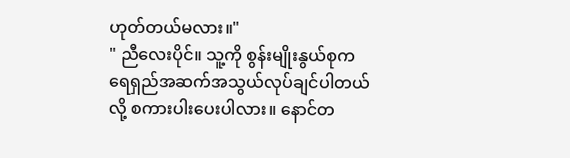ဟုတ်တယ်မလား။"
" ညီလေးပိုင်။ သူ့ကို စွန်းမျိုးနွယ်စုက ရေရှည်အဆက်အသွယ်လုပ်ချင်ပါတယ်လို့ စကားပါးပေးပါလား။ နောင်တ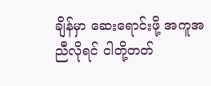ချိန်မှာ ဆေးရောင်းဖို့ အကူအညီလိုရင် ငါတို့တတ်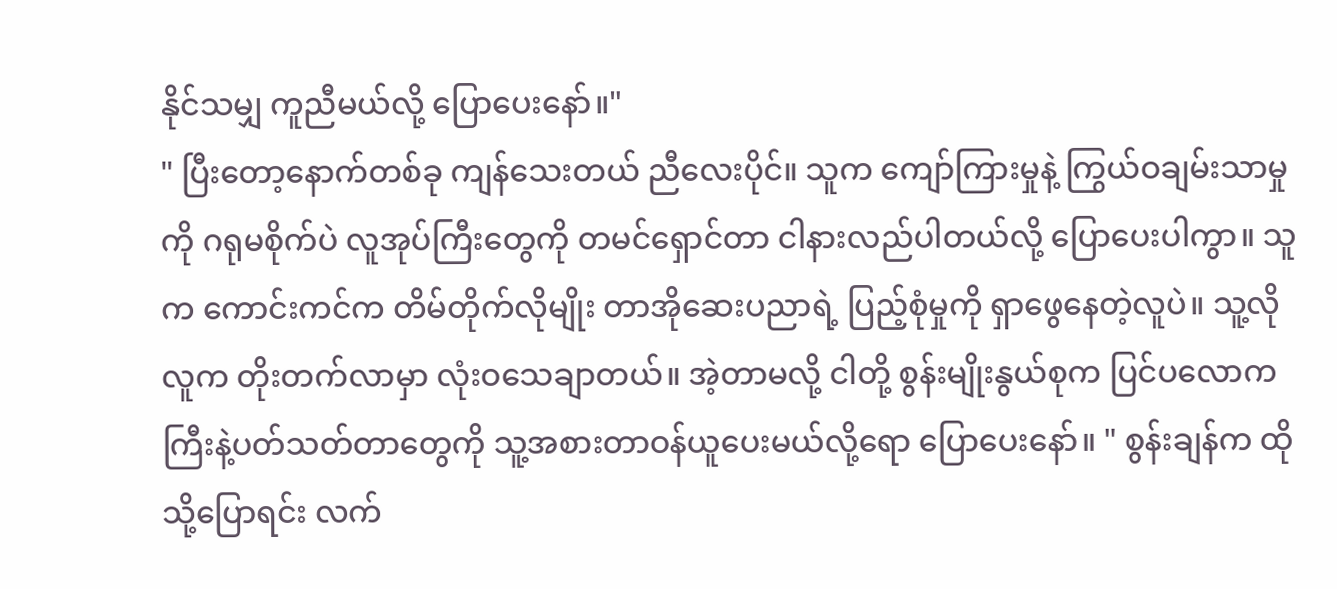နိုင်သမျှ ကူညီမယ်လို့ ပြောပေးနော်။"
" ပြီးတော့နောက်တစ်ခု ကျန်သေးတယ် ညီလေးပိုင်။ သူက ကျော်ကြားမှုနဲ့ ကြွယ်ဝချမ်းသာမှုကို ဂရုမစိုက်ပဲ လူအုပ်ကြီးတွေကို တမင်ရှောင်တာ ငါနားလည်ပါတယ်လို့ ပြောပေးပါကွာ။ သူက ကောင်းကင်က တိမ်တိုက်လိုမျိုး တာအိုဆေးပညာရဲ့ ပြည့်စုံမှုကို ရှာဖွေနေတဲ့လူပဲ။ သူ့လိုလူက တိုးတက်လာမှာ လုံးဝသေချာတယ်။ အဲ့တာမလို့ ငါတို့ စွန်းမျိုးနွယ်စုက ပြင်ပလောကကြီးနဲ့ပတ်သတ်တာတွေကို သူ့အစားတာဝန်ယူပေးမယ်လို့ရော ပြောပေးနော်။ " စွန်းချန်က ထိုသို့ပြောရင်း လက်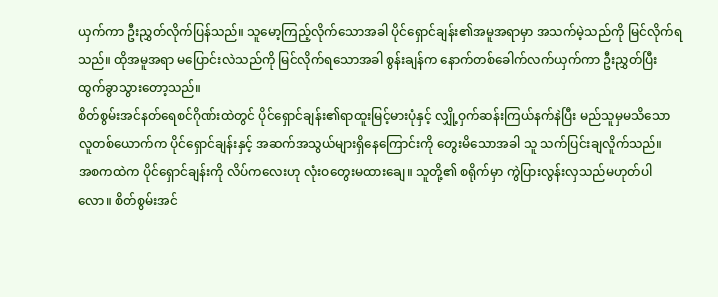ယှက်ကာ ဦးညွှတ်လိုက်ပြန်သည်။ သူမော့ကြည့်လိုက်သောအခါ ပိုင်ရှောင်ချန်း၏အမူအရာမှာ အသက်မဲ့သည်ကို မြင်လိုက်ရသည်။ ထိုအမူအရာ မပြောင်းလဲသည်ကို မြင်လိုက်ရသောအခါ စွန်းချန်က နောက်တစ်ခေါက်လက်ယှက်ကာ ဦးညွှတ်ပြီး ထွက်ခွာသွားတော့သည်။
စိတ်စွမ်းအင်နတ်ရေစင်ဂိုဏ်းထဲတွင် ပိုင်ရှောင်ချန်း၏ရာထူးမြင့်မားပုံနှင့် လျှို့ဝှက်ဆန်းကြယ်နက်နဲပြီး မည်သူမှမသိသော လူတစ်ယောက်က ပိုင်ရှောင်ချန်းနှင့် အဆက်အသွယ်များရှိနေကြောင်းကို တွေးမိသောအခါ သူ သက်ပြင်းချလိူက်သည်။
အစကထဲက ပိုင်ရှောင်ချန်းကို လိပ်ကလေးဟု လုံးဝတွေးမထားချေ။ သူတို့၏ စရိုက်မှာ ကွဲပြားလွန်းလှသည်မဟုတ်ပါလော။ စိတ်စွမ်းအင်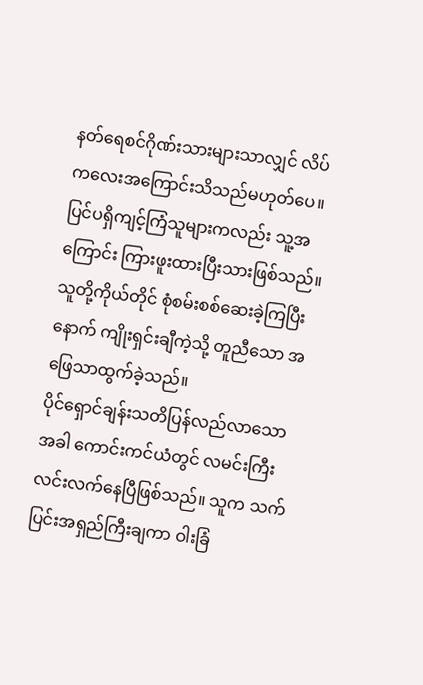နတ်ရေစင်ဂိုဏ်းသားများသာလျှင် လိပ်ကလေးအကြောင်းသိသည်မဟုတ်ပေ။ ပြင်ပရှိကျင့်ကြံသူများကလည်း သူ့အကြောင်း ကြားဖူးထားပြီးသားဖြစ်သည်။ သူတို့ကိုယ်တိုင် စုံစမ်းစစ်ဆေးခဲ့ကြပြီးနောက် ကျိုးရှင်းချီကဲ့သို့ တူညီသော အဖြေသာထွက်ခဲ့သည်။
ပိုင်ရှောင်ချန်းသတိပြန်လည်လာသောအခါ ကောင်းကင်ယံတွင် လမင်းကြီး လင်းလက်နေပြီဖြစ်သည်။ သူက သက်ပြင်းအရှည်ကြီးချကာ ဝါးခြံ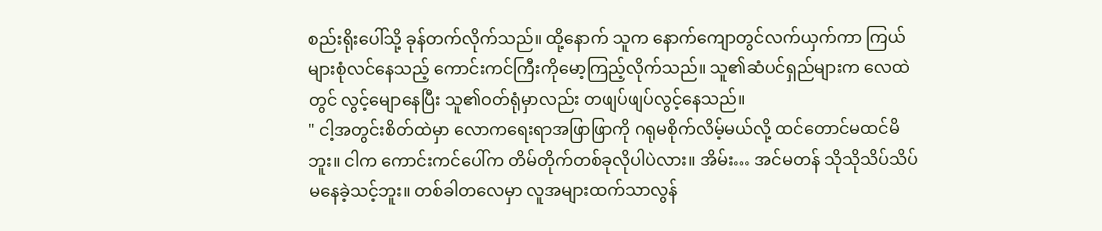စည်းရိုးပေါ်သို့ ခုန်တက်လိုက်သည်။ ထို့နောက် သူက နောက်ကျောတွင်လက်ယှက်ကာ ကြယ်များစုံလင်နေသည့် ကောင်းကင်ကြီးကိုမော့ကြည့်လိုက်သည်။ သူ၏ဆံပင်ရှည်များက လေထဲတွင် လွင့်မျောနေပြီး သူ၏ဝတ်ရုံမှာလည်း တဖျပ်ဖျပ်လွင့်နေသည်။
" ငါ့အတွင်းစိတ်ထဲမှာ လောကရေးရာအဖြာဖြာကို ဂရုမစိုက်လိမ့်မယ်လို့ ထင်တောင်မထင်မိဘူး။ ငါက ကောင်းကင်ပေါ်က တိမ်တိုက်တစ်ခုလိုပါပဲလား။ အိမ်း… အင်မတန် သိုသိုသိပ်သိပ် မနေခဲ့သင့်ဘူး။ တစ်ခါတလေမှာ လူအများထက်သာလွန်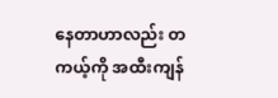နေတာဟာလည်း တကယ့်ကို အထီးကျန်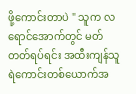ဖို့ကောင်းတာပဲ " သူက လရောင်အောက်တွင် မတ်တတ်ရပ်ရင်း အထီးကျန်သူရဲကောင်းတစ်ယောက်အ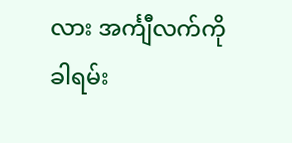လား အင်္ကျီလက်ကိုခါရမ်း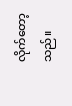လိုက်တော့သည်။